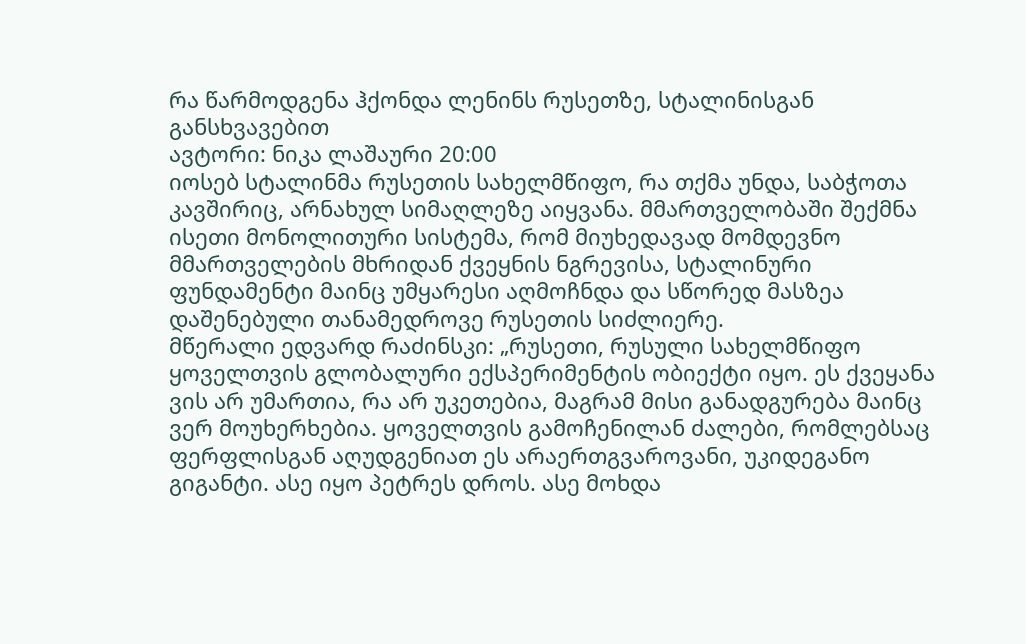რა წარმოდგენა ჰქონდა ლენინს რუსეთზე, სტალინისგან განსხვავებით
ავტორი: ნიკა ლაშაური 20:00
იოსებ სტალინმა რუსეთის სახელმწიფო, რა თქმა უნდა, საბჭოთა კავშირიც, არნახულ სიმაღლეზე აიყვანა. მმართველობაში შექმნა ისეთი მონოლითური სისტემა, რომ მიუხედავად მომდევნო მმართველების მხრიდან ქვეყნის ნგრევისა, სტალინური ფუნდამენტი მაინც უმყარესი აღმოჩნდა და სწორედ მასზეა დაშენებული თანამედროვე რუსეთის სიძლიერე.
მწერალი ედვარდ რაძინსკი: „რუსეთი, რუსული სახელმწიფო ყოველთვის გლობალური ექსპერიმენტის ობიექტი იყო. ეს ქვეყანა ვის არ უმართია, რა არ უკეთებია, მაგრამ მისი განადგურება მაინც ვერ მოუხერხებია. ყოველთვის გამოჩენილან ძალები, რომლებსაც ფერფლისგან აღუდგენიათ ეს არაერთგვაროვანი, უკიდეგანო გიგანტი. ასე იყო პეტრეს დროს. ასე მოხდა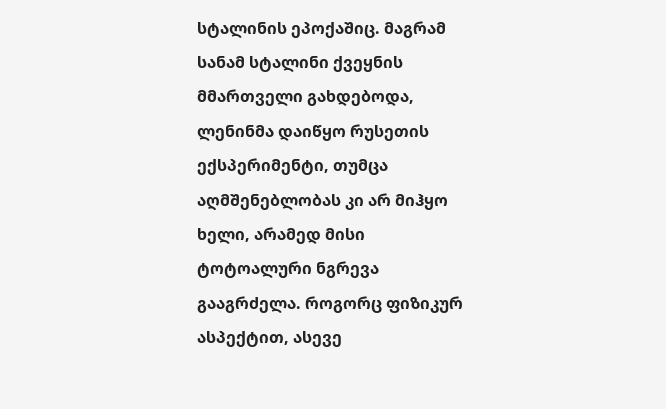სტალინის ეპოქაშიც. მაგრამ სანამ სტალინი ქვეყნის მმართველი გახდებოდა, ლენინმა დაიწყო რუსეთის ექსპერიმენტი, თუმცა აღმშენებლობას კი არ მიჰყო ხელი, არამედ მისი ტოტოალური ნგრევა გააგრძელა. როგორც ფიზიკურ ასპექტით, ასევე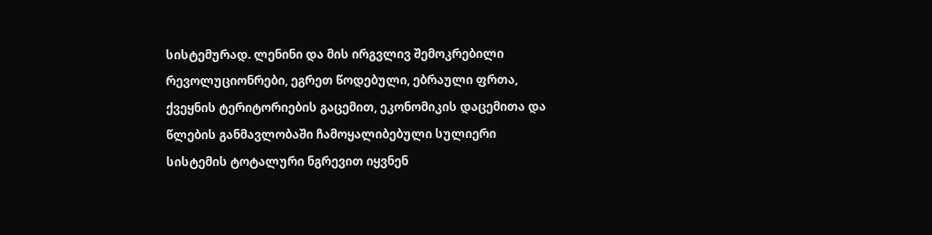სისტემურად. ლენინი და მის ირგვლივ შემოკრებილი რევოლუციონრები, ეგრეთ წოდებული, ებრაული ფრთა, ქვეყნის ტერიტორიების გაცემით, ეკონომიკის დაცემითა და წლების განმავლობაში ჩამოყალიბებული სულიერი სისტემის ტოტალური ნგრევით იყვნენ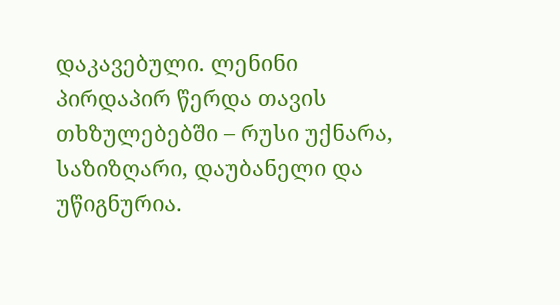დაკავებული. ლენინი პირდაპირ წერდა თავის თხზულებებში – რუსი უქნარა, საზიზღარი, დაუბანელი და უწიგნურია.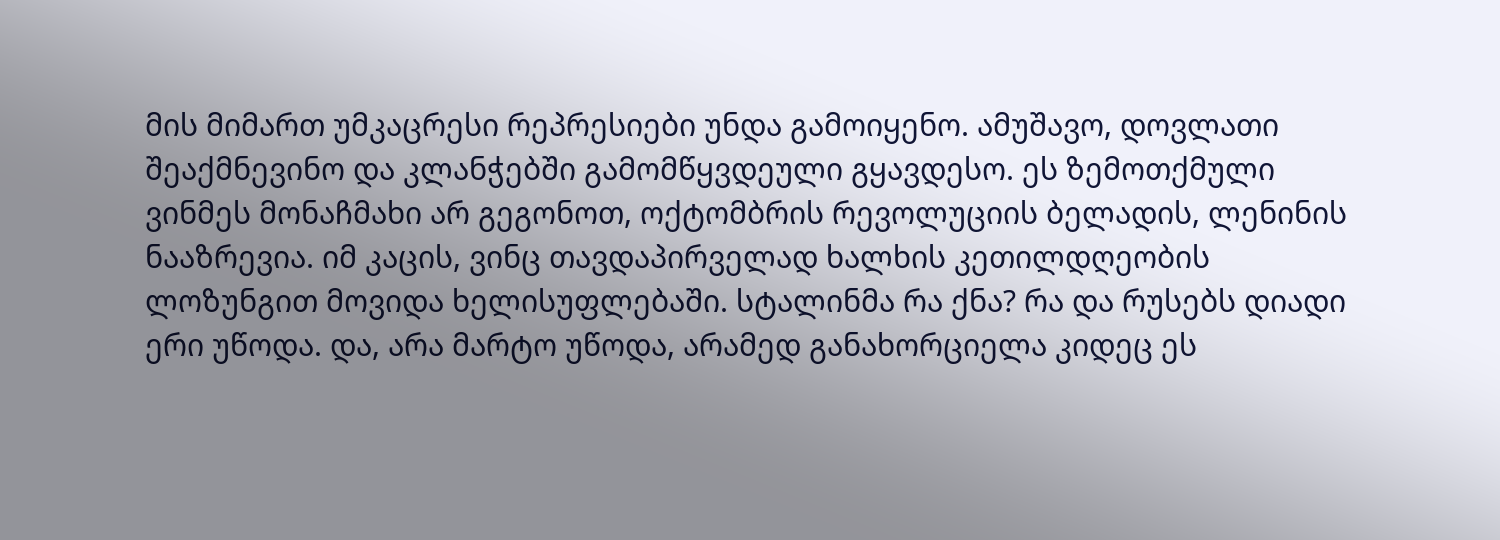მის მიმართ უმკაცრესი რეპრესიები უნდა გამოიყენო. ამუშავო, დოვლათი შეაქმნევინო და კლანჭებში გამომწყვდეული გყავდესო. ეს ზემოთქმული ვინმეს მონაჩმახი არ გეგონოთ, ოქტომბრის რევოლუციის ბელადის, ლენინის ნააზრევია. იმ კაცის, ვინც თავდაპირველად ხალხის კეთილდღეობის ლოზუნგით მოვიდა ხელისუფლებაში. სტალინმა რა ქნა? რა და რუსებს დიადი ერი უწოდა. და, არა მარტო უწოდა, არამედ განახორციელა კიდეც ეს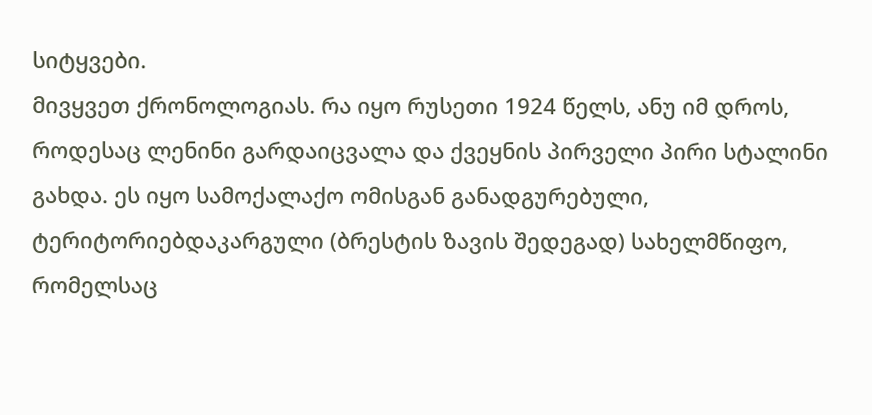სიტყვები.
მივყვეთ ქრონოლოგიას. რა იყო რუსეთი 1924 წელს, ანუ იმ დროს, როდესაც ლენინი გარდაიცვალა და ქვეყნის პირველი პირი სტალინი გახდა. ეს იყო სამოქალაქო ომისგან განადგურებული, ტერიტორიებდაკარგული (ბრესტის ზავის შედეგად) სახელმწიფო, რომელსაც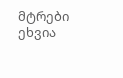მტრები ეხვია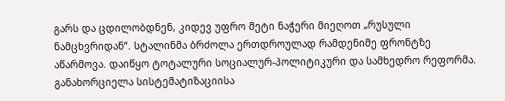გარს და ცდილობდნენ, კიდევ უფრო მეტი ნაჭერი მიეღოთ „რუსული ნამცხვრიდან“. სტალინმა ბრძოლა ერთდროულად რამდენიმე ფრონტზე აწარმოვა. დაიწყო ტოტალური სოციალურ-პოლიტიკური და სამხედრო რეფორმა. განახორციელა სისტემატიზაციისა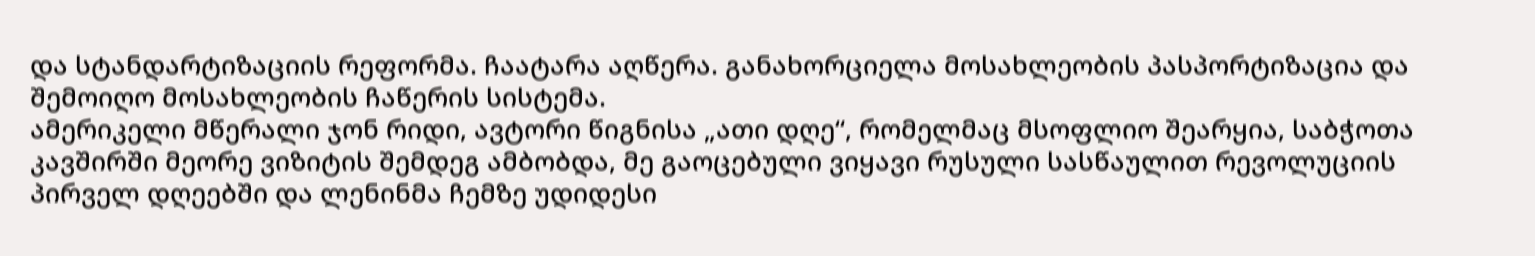და სტანდარტიზაციის რეფორმა. ჩაატარა აღწერა. განახორციელა მოსახლეობის პასპორტიზაცია და შემოიღო მოსახლეობის ჩაწერის სისტემა.
ამერიკელი მწერალი ჯონ რიდი, ავტორი წიგნისა „ათი დღე“, რომელმაც მსოფლიო შეარყია, საბჭოთა კავშირში მეორე ვიზიტის შემდეგ ამბობდა, მე გაოცებული ვიყავი რუსული სასწაულით რევოლუციის პირველ დღეებში და ლენინმა ჩემზე უდიდესი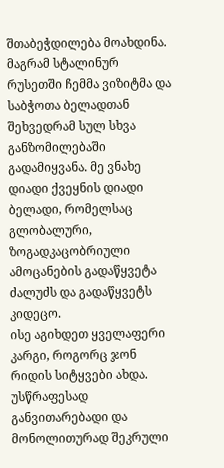შთაბეჭდილება მოახდინა. მაგრამ სტალინურ რუსეთში ჩემმა ვიზიტმა და საბჭოთა ბელადთან შეხვედრამ სულ სხვა განზომილებაში გადამიყვანა. მე ვნახე დიადი ქვეყნის დიადი ბელადი, რომელსაც გლობალური, ზოგადკაცობრიული ამოცანების გადაწყვეტა ძალუძს და გადაწყვეტს კიდეცო.
ისე აგიხდეთ ყველაფერი კარგი, როგორც ჯონ რიდის სიტყვები ახდა. უსწრაფესად განვითარებადი და მონოლითურად შეკრული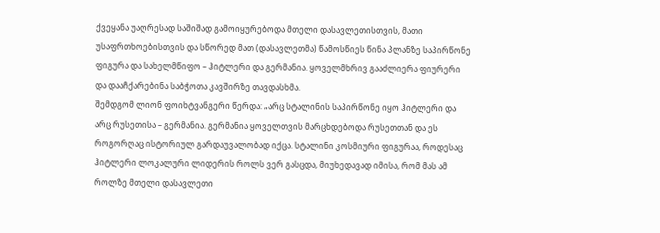ქვეყანა უაღრესად საშიშად გამოიყურებოდა მთელი დასავლეთისთვის, მათი უსაფრთხოებისთვის და სწორედ მათ (დასავლეთმა) წამოსწიეს წინა პლანზე საპირწონე ფიგურა და სახელმწიფო – ჰიტლერი და გერმანია. ყოველმხრივ გააძლიერა ფიურერი და დააჩქარებინა საბჭოთა კავშირზე თავდასხმა.
შემდგომ ლიონ ფოიხტვანგერი წერდა: „არც სტალინის საპირწონე იყო ჰიტლერი და არც რუსეთისა – გერმანია. გერმანია ყოველთვის მარცხდებოდა რუსეთთან და ეს როგორღაც ისტორიულ გარდაუვალობად იქცა. სტალინი კოსმიური ფიგურაა, როდესაც ჰიტლერი ლოკალური ლიდერის როლს ვერ გასცდა, მიუხედავად იმისა, რომ მას ამ როლზე მთელი დასავლეთი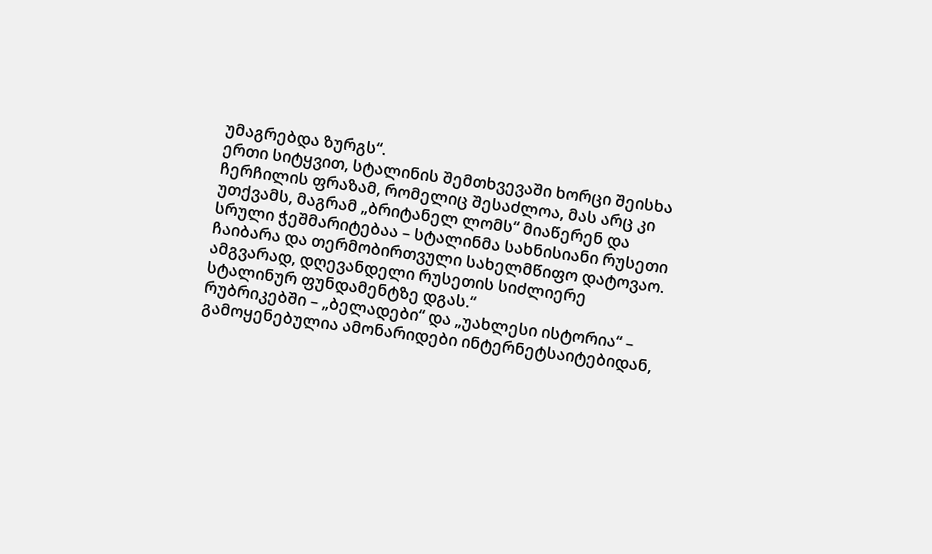უმაგრებდა ზურგს“.
ერთი სიტყვით, სტალინის შემთხვევაში ხორცი შეისხა ჩერჩილის ფრაზამ, რომელიც შესაძლოა, მას არც კი უთქვამს, მაგრამ „ბრიტანელ ლომს“ მიაწერენ და სრული ჭეშმარიტებაა – სტალინმა სახნისიანი რუსეთი ჩაიბარა და თერმობირთვული სახელმწიფო დატოვაო.
ამგვარად, დღევანდელი რუსეთის სიძლიერე სტალინურ ფუნდამენტზე დგას.“
რუბრიკებში – „ბელადები“ და „უახლესი ისტორია“ – გამოყენებულია ამონარიდები ინტერნეტსაიტებიდან,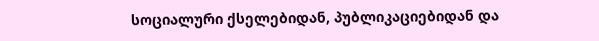სოციალური ქსელებიდან, პუბლიკაციებიდან და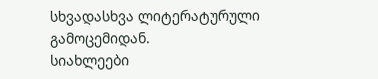სხვადასხვა ლიტერატურული გამოცემიდან.
სიახლეები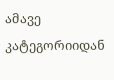ამავე კატეგორიიდან